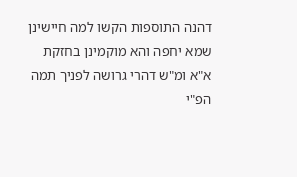דהנה התוספות הקשו למה חיישינן שמא יחפה והא מוקמינן בחזקת א"א ומ"ש דהרי גרושה לפניך תמה הפ"י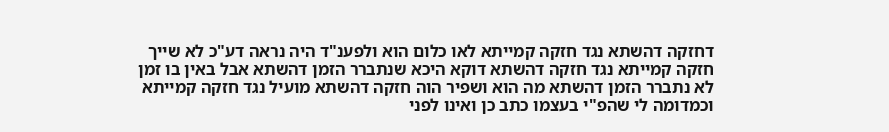דחזקה דהשתא נגד חזקה קמייתא לאו כלום הוא ולפענ"ד היה נראה דע"כ לא שייך חזקה קמייתא נגד חזקה דהשתא דוקא היכא שנתברר הזמן דהשתא אבל באין בו זמן לא נתברר הזמן דהשתא מה הוא ושפיר הוה חזקה דהשתא מועיל נגד חזקה קמייתא וכמדומה לי שהפ"י בעצמו כתב כן ואינו לפני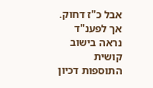אבל כ"ז דחוק. אך לפענ"ד נראה בישוב קושית התוספות דכיון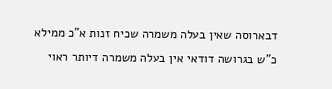דבארוסה שאין בעלה משמרה שכיח זנות א"כ ממילא כ"ש בגרושה דודאי אין בעלה משמרה דיותר ראוי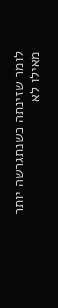לומר שזינתה כשנתגרשה יותר מאילו לא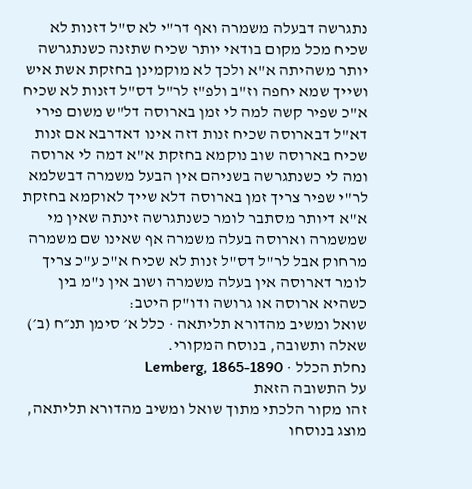נתגרשה דבעלה משמרה ואף דר"י לא ס"ל דזנות לא שכיח מכל מקום בודאי יותר שכיח שתזנה כשנתגרשה יותר משהיתה א"א ולכך לא מוקמינן בחזקת אשת איש ושייך שמא יחפה וז"ב ולפ"ז לר"ל דס"ל דזנות לא שכיח א"כ שפיר קשה למה לי זמן בארוסה דל"ש משום פירי דא"ל דבארוסה שכיח זנות דזה אינו דאדרבא אם זנות שכיח בארוסה שוב נוקמא בחזקת א"א דמה לי ארוסה ומה לי כשנתגרשה בשניהם אין הבעל משמרה דבשלמא לר"י שפיר צריך זמן בארוסה דלא שייך לאוקמא בחזקת א"א דיותר מסתבר לומר כשנתגרשה זינתה שאין מי שמשמרה וארוסה בעלה משמרה אף שאינו שם משמרה מרחוק אבל לר"ל דס"ל זנות לא שכיח א"כ ע"כ צריך לומר דארוסה אין בעלה משמרה ושוב אין נ"מ בין כשהיא ארוסה או גרושה ודו"ק היטב:
שואל ומשיב מהדורא תליתאה · כלל א׳ סימן תנ״ח (ב׳)
שאלה ותשובה, בנוסח המקורי.
נחלת הכלל · Lemberg, 1865-1890
על התשובה הזאת
זהו מקור הלכתי מתוך שואל ומשיב מהדורא תליתאה, מוצג בנוסחו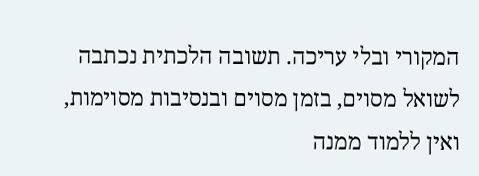המקורי ובלי עריכה. תשובה הלכתית נכתבה לשואל מסוים, בזמן מסוים ובנסיבות מסוימות, ואין ללמוד ממנה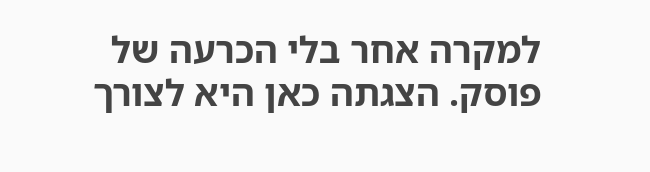למקרה אחר בלי הכרעה של פוסק. הצגתה כאן היא לצורך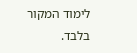לימוד המקור בלבד.